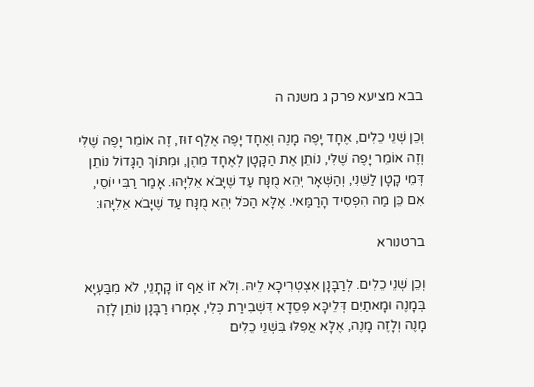בבא מציעא פרק ג משנה ה

וְכֵן שְׁנֵי כֵלִים, אֶחָד יָפֶה מָנֶה וְאֶחָד יָפֶה אֶלֶף זוּז, זֶה אוֹמֵר יָפֶה שֶׁלִּי וְזֶה אוֹמֵר יָפֶה שֶׁלִּי, נוֹתֵן אֶת הַקָּטָן לְאֶחָד מֵהֶן, וּמִתּוֹךְ הַגָּדוֹל נוֹתֵן דְּמֵי קָטָן לַשֵּׁנִי, וְהַשְּׁאָר יְהֵא מֻנָּח עַד שֶׁיָּבֹא אֵלִיָּהוּ. אָמַר רַבִּי יוֹסֵי, אִם כֵּן מַה הִפְסִיד הָרַמַּאי. אֶלָּא הַכֹּל יְהֵא מֻנָּח עַד שֶׁיָּבֹא אֵלִיָּהוּ:

ברטנורא

וְכֵן שְׁנֵי כֵלִים. לְרַבָּנָן אִצְטְרִיכָא לֵיהּ. וְלֹא זוֹ אַף זוֹ קָתָנֵי, לֹא מִבַּעְיָא בְּמָנֶה וּמָאתַיִם דְּלֵיכָּא פְּסֵדָא דִּשְׁבִירַת כְּלִי, אָמְרוּ רַבָּנָן נוֹתֵן לָזֶה מָנֶה וְלָזֶה מָנֶה, אֶלָּא אֲפִלּוּ בִּשְׁנֵי כֵלִים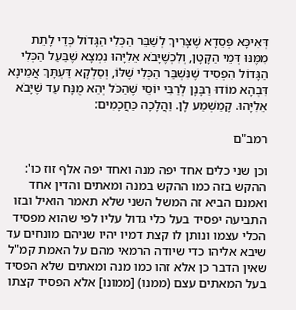דְּאִיכָּא פְּסֵדָא שֶׁצָּרִיךְ לְשַׁבֵּר הַכְּלִי הַגָּדוֹל כְּדֵי לָתֵת מִמֶּנּוּ דְּמֵי הַקָּטָן, וְלִכְשֶׁיָּבֹא אֵלִיָּהוּ נִמְצָא שֶׁבַּעַל הַכְּלִי הַגָּדוֹל הִפְסִיד שֶׁנִּשְׁבַּר הַכְּלִי שֶׁלּוֹ, וְסַלְקָא דַּעְתָּךְ אֲמֵינָא דִּבְהָא מוֹדוּ רַבָּנָן לְרַבִּי יוֹסֵי שֶׁהַכֹּל יְהֵא מֻנָּח עַד שֶׁיָּבֹא אֵלִיָּהוּ. קָמַשְׁמַע לָן. וַהֲלָכָה כַּחֲכָמִים:

רמב"ם

וכן שני כלים אחד יפה מנה ואחד יפה אלף זוז כו': ההקש בזה כמו ההקש במנה ומאתים והדין אחד ואמנם הביא זה המשל השני שלא תאמר הואיל ובזו התביעה יפסיד בעל כלי גדול עליו לפי שהוא מפסיד הכלי עצמו ונותן לו קצת דמיו יהיו שניהם מונחים עד שיבא אליהו כדי שיודה הרמאי מהם על האמת קמ"ל שאין הדבר כן אלא זהו כמו מנה ומאתים שלא הפסיד בעל המאתים עצם (ממנו) [ממונו] אלא הפסיד קצתו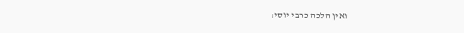ואין הלכה כרבי יוסי: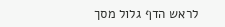לראש הדף גלול מסך